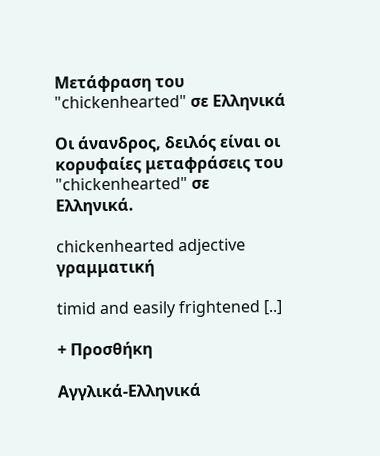Μετάφραση του "chickenhearted" σε Ελληνικά

Οι άνανδρος, δειλός είναι οι κορυφαίες μεταφράσεις του "chickenhearted" σε Ελληνικά.

chickenhearted adjective γραμματική

timid and easily frightened [..]

+ Προσθήκη

Αγγλικά-Ελληνικά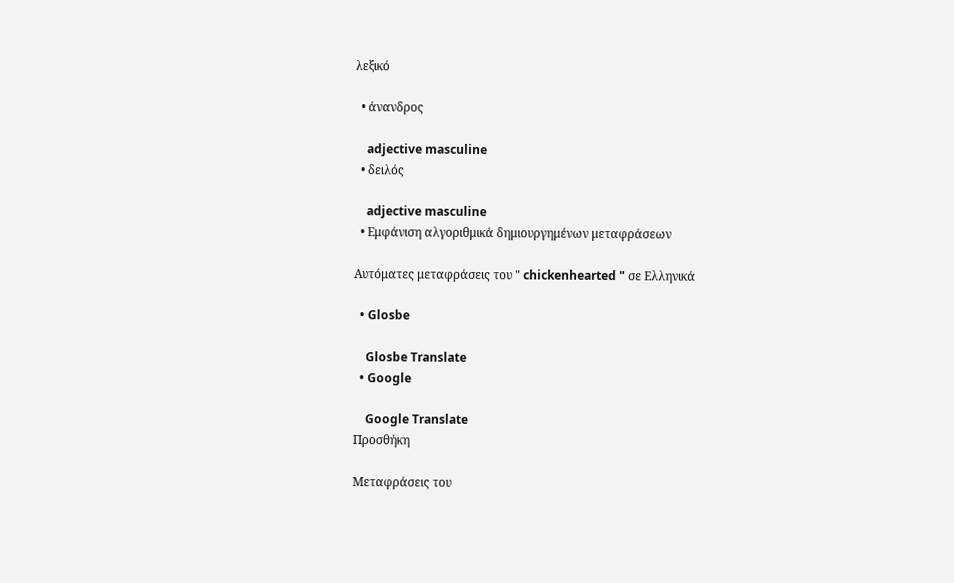λεξικό

  • άνανδρος

    adjective masculine
  • δειλός

    adjective masculine
  • Εμφάνιση αλγοριθμικά δημιουργημένων μεταφράσεων

Αυτόματες μεταφράσεις του " chickenhearted " σε Ελληνικά

  • Glosbe

    Glosbe Translate
  • Google

    Google Translate
Προσθήκη

Μεταφράσεις του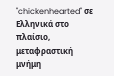"chickenhearted" σε Ελληνικά στο πλαίσιο, μεταφραστική μνήμη